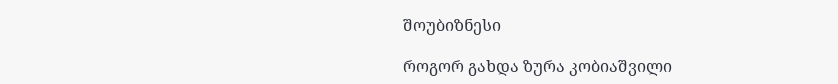შოუბიზნესი

როგორ გახდა ზურა კობიაშვილი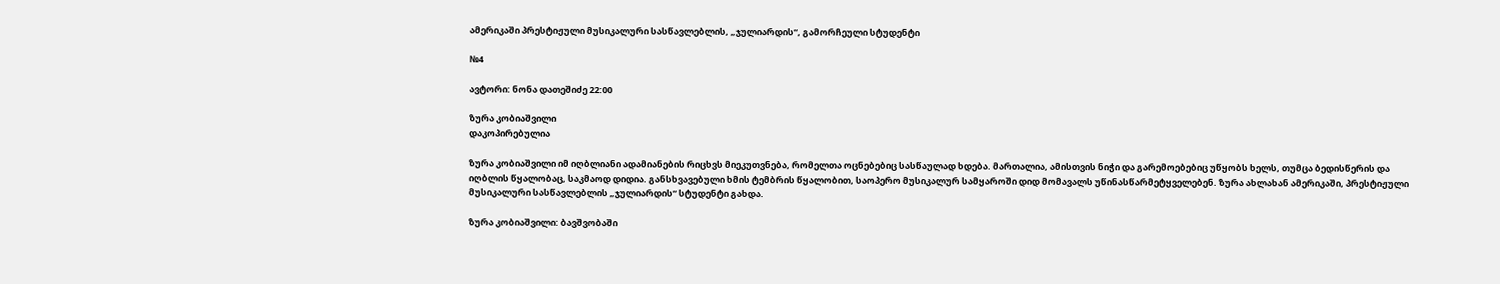ამერიკაში პრესტიჟული მუსიკალური სასწავლებლის, „ჯულიარდის“, გამორჩეული სტუდენტი

№4

ავტორი: ნონა დათეშიძე 22:00

ზურა კობიაშვილი
დაკოპირებულია

ზურა კობიაშვილი იმ იღბლიანი ადამიანების რიცხვს მიეკუთვნება, რომელთა ოცნებებიც სასწაულად ხდება. მართალია, ამისთვის ნიჭი და გარემოებებიც უწყობს ხელს, თუმცა ბედისწერის და იღბლის წყალობაც, საკმაოდ დიდია. განსხვავებული ხმის ტემბრის წყალობით, საოპერო მუსიკალურ სამყაროში დიდ მომავალს უწინასწარმეტყველებენ. ზურა ახლახან ამერიკაში, პრესტიჟული მუსიკალური სასწავლებლის „ჯულიარდის“ სტუდენტი გახდა.

ზურა კობიაშვილი: ბავშვობაში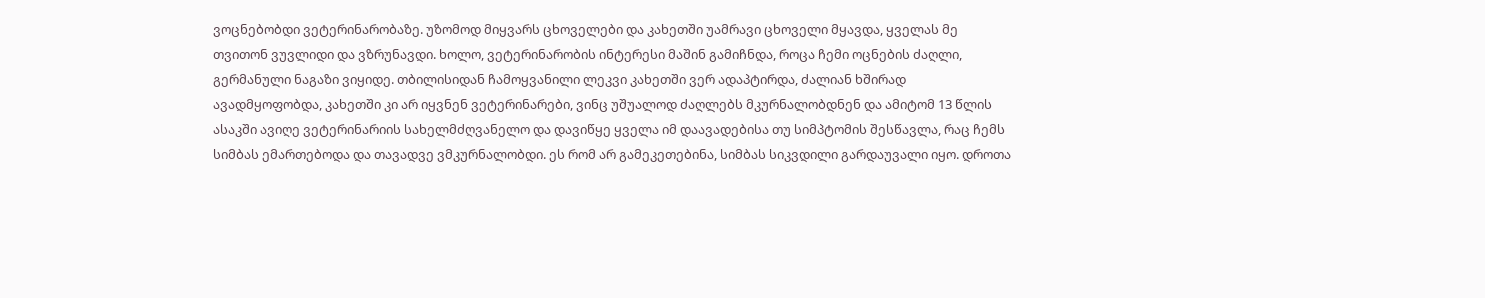ვოცნებობდი ვეტერინარობაზე. უზომოდ მიყვარს ცხოველები და კახეთში უამრავი ცხოველი მყავდა, ყველას მე თვითონ ვუვლიდი და ვზრუნავდი. ხოლო, ვეტერინარობის ინტერესი მაშინ გამიჩნდა, როცა ჩემი ოცნების ძაღლი, გერმანული ნაგაზი ვიყიდე. თბილისიდან ჩამოყვანილი ლეკვი კახეთში ვერ ადაპტირდა, ძალიან ხშირად ავადმყოფობდა, კახეთში კი არ იყვნენ ვეტერინარები, ვინც უშუალოდ ძაღლებს მკურნალობდნენ და ამიტომ 13 წლის ასაკში ავიღე ვეტერინარიის სახელმძღვანელო და დავიწყე ყველა იმ დაავადებისა თუ სიმპტომის შესწავლა, რაც ჩემს სიმბას ემართებოდა და თავადვე ვმკურნალობდი. ეს რომ არ გამეკეთებინა, სიმბას სიკვდილი გარდაუვალი იყო. დროთა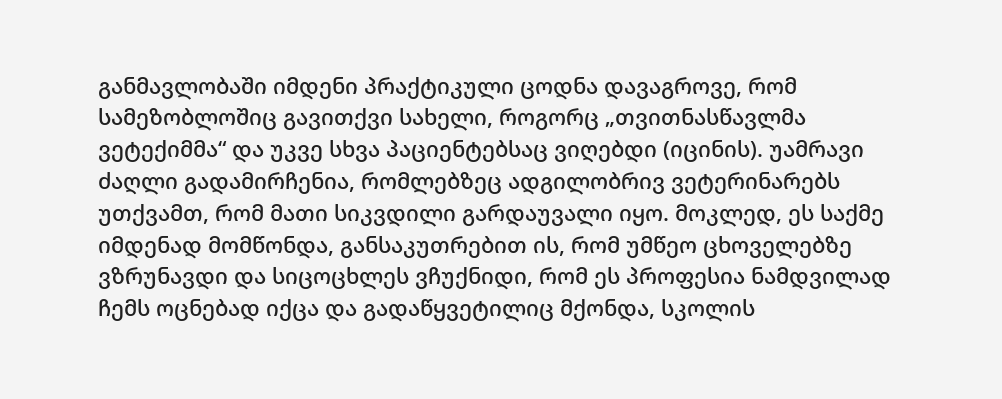განმავლობაში იმდენი პრაქტიკული ცოდნა დავაგროვე, რომ სამეზობლოშიც გავითქვი სახელი, როგორც „თვითნასწავლმა ვეტექიმმა“ და უკვე სხვა პაციენტებსაც ვიღებდი (იცინის). უამრავი ძაღლი გადამირჩენია, რომლებზეც ადგილობრივ ვეტერინარებს უთქვამთ, რომ მათი სიკვდილი გარდაუვალი იყო. მოკლედ, ეს საქმე იმდენად მომწონდა, განსაკუთრებით ის, რომ უმწეო ცხოველებზე ვზრუნავდი და სიცოცხლეს ვჩუქნიდი, რომ ეს პროფესია ნამდვილად ჩემს ოცნებად იქცა და გადაწყვეტილიც მქონდა, სკოლის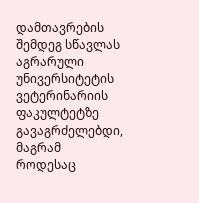დამთავრების შემდეგ სწავლას აგრარული უნივერსიტეტის ვეტერინარიის ფაკულტეტზე გავაგრძელებდი, მაგრამ როდესაც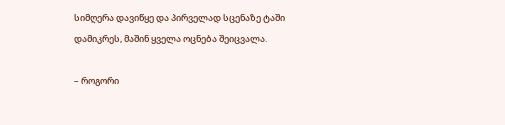სიმღერა დავიწყე და პირველად სცენაზე ტაში დამიკრეს, მაშინ ყველა ოცნება შეიცვალა.

– როგორი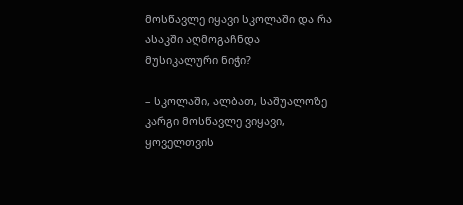მოსწავლე იყავი სკოლაში და რა ასაკში აღმოგაჩნდა მუსიკალური ნიჭი?

– სკოლაში, ალბათ, საშუალოზე კარგი მოსწავლე ვიყავი, ყოველთვის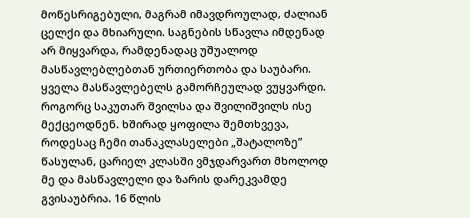მოწესრიგებული, მაგრამ იმავდროულად, ძალიან ცელქი და მხიარული. საგნების სწავლა იმდენად არ მიყვარდა, რამდენადაც უშუალოდ მასწავლებლებთან ურთიერთობა და საუბარი. ყველა მასწავლებელს გამორჩეულად ვუყვარდი. როგორც საკუთარ შვილსა და შვილიშვილს ისე მექცეოდნენ. ხშირად ყოფილა შემთხვევა, როდესაც ჩემი თანაკლასელები „შატალოზე” წასულან, ცარიელ კლასში ვმჯდარვართ მხოლოდ მე და მასწავლელი და ზარის დარეკვამდე გვისაუბრია. 16 წლის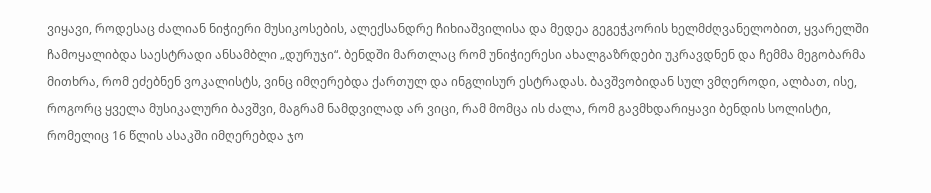ვიყავი, როდესაც ძალიან ნიჭიერი მუსიკოსების, ალექსანდრე ჩიხიაშვილისა და მედეა გეგეჭკორის ხელმძღვანელობით, ყვარელში ჩამოყალიბდა საესტრადი ანსამბლი „დურუჯი“. ბენდში მართლაც რომ უნიჭიერესი ახალგაზრდები უკრავდნენ და ჩემმა მეგობარმა მითხრა, რომ ეძებნენ ვოკალისტს, ვინც იმღერებდა ქართულ და ინგლისურ ესტრადას. ბავშვობიდან სულ ვმღეროდი, ალბათ, ისე, როგორც ყველა მუსიკალური ბავშვი, მაგრამ ნამდვილად არ ვიცი, რამ მომცა ის ძალა, რომ გავმხდარიყავი ბენდის სოლისტი, რომელიც 16 წლის ასაკში იმღერებდა ჯო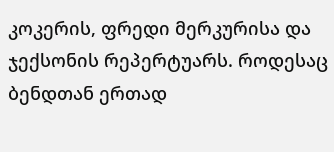კოკერის, ფრედი მერკურისა და ჯექსონის რეპერტუარს. როდესაც ბენდთან ერთად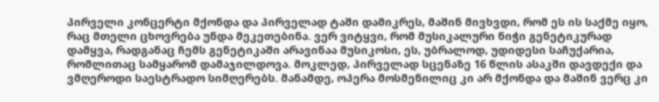პირველი კონცერტი მქონდა და პირველად ტაში დამიკრეს, მაშინ მივხვდი, რომ ეს ის საქმე იყო, რაც მთელი ცხოვრება უნდა მეკეთებინა. ვერ ვიტყვი, რომ მუსიკალური ნიჭი გენეტიკურად დამყვა, რადგანაც ჩემს გენეტიკაში არავინაა მუსიკოსი, ეს, უბრალოდ, უდიდესი საჩუქარია, რომლითაც სამყარომ დამაჯილდოვა. მოკლედ, პირველად სცენაზე 16 წლის ასაკში დავდექი და ვმღეროდი საესტრადო სიმღერებს. მანამდე, ოპერა მოსმენილიც კი არ მქონდა და მაშინ ვერც კი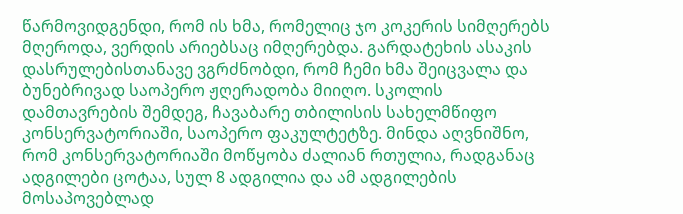წარმოვიდგენდი, რომ ის ხმა, რომელიც ჯო კოკერის სიმღერებს მღეროდა, ვერდის არიებსაც იმღერებდა. გარდატეხის ასაკის დასრულებისთანავე ვგრძნობდი, რომ ჩემი ხმა შეიცვალა და ბუნებრივად საოპერო ჟღერადობა მიიღო. სკოლის დამთავრების შემდეგ, ჩავაბარე თბილისის სახელმწიფო კონსერვატორიაში, საოპერო ფაკულტეტზე. მინდა აღვნიშნო, რომ კონსერვატორიაში მოწყობა ძალიან რთულია, რადგანაც ადგილები ცოტაა, სულ 8 ადგილია და ამ ადგილების მოსაპოვებლად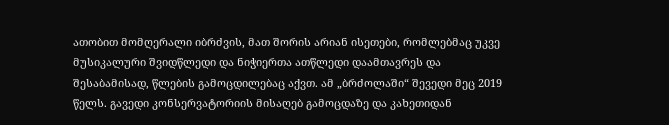ათობით მომღერალი იბრძვის, მათ შორის არიან ისეთები, რომლებმაც უკვე მუსიკალური შვიდწლედი და ნიჭიერთა ათწლედი დაამთავრეს და შესაბამისად, წლების გამოცდილებაც აქვთ. ამ „ბრძოლაში“ შევედი მეც 2019 წელს. გავედი კონსერვატორიის მისაღებ გამოცდაზე და კახეთიდან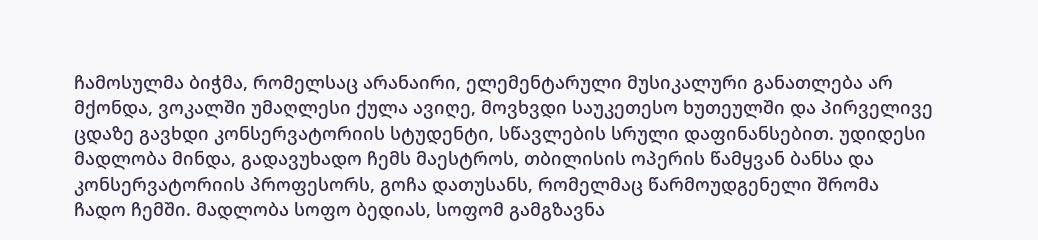ჩამოსულმა ბიჭმა, რომელსაც არანაირი, ელემენტარული მუსიკალური განათლება არ მქონდა, ვოკალში უმაღლესი ქულა ავიღე, მოვხვდი საუკეთესო ხუთეულში და პირველივე ცდაზე გავხდი კონსერვატორიის სტუდენტი, სწავლების სრული დაფინანსებით. უდიდესი მადლობა მინდა, გადავუხადო ჩემს მაესტროს, თბილისის ოპერის წამყვან ბანსა და კონსერვატორიის პროფესორს, გოჩა დათუსანს, რომელმაც წარმოუდგენელი შრომა ჩადო ჩემში. მადლობა სოფო ბედიას, სოფომ გამგზავნა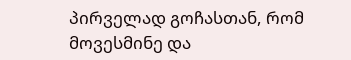პირველად გოჩასთან, რომ მოვესმინე და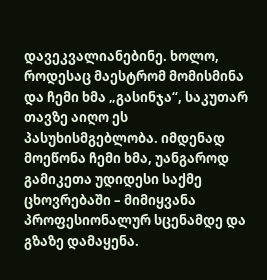დავეკვალიანებინე. ხოლო, როდესაც მაესტრომ მომისმინა და ჩემი ხმა „გასინჯა“, საკუთარ თავზე აიღო ეს პასუხისმგებლობა. იმდენად მოეწონა ჩემი ხმა, უანგაროდ გამიკეთა უდიდესი საქმე ცხოვრებაში – მიმიყვანა პროფესიონალურ სცენამდე და გზაზე დამაყენა.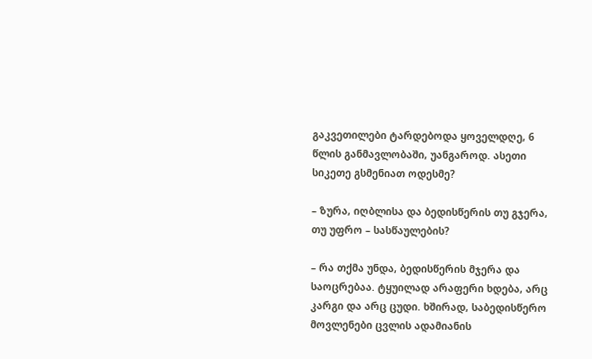გაკვეთილები ტარდებოდა ყოველდღე, 6 წლის განმავლობაში, უანგაროდ. ასეთი სიკეთე გსმენიათ ოდესმე?

– ზურა, იღბლისა და ბედისწერის თუ გჯერა, თუ უფრო – სასწაულების?

– რა თქმა უნდა, ბედისწერის მჯერა და საოცრებაა. ტყუილად არაფერი ხდება, არც კარგი და არც ცუდი. ხშირად, საბედისწერო მოვლენები ცვლის ადამიანის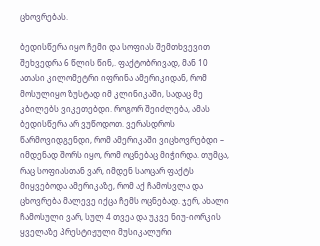ცხოვრებას.

ბედისწერა იყო ჩემი და სოფიას შემთხვევით შეხვედრა 6 წლის წინ,. ფაქტობრივად, მან 10 ათასი კილომეტრი იფრინა ამერიკიდან, რომ მოსულიყო ზუსტად იმ კლინიკაში, სადაც მე კბილებს ვიკეთებდი. როგორ შეიძლება, ამას ბედისწერა არ ვუწოდოთ. ვერასდროს წარმოვიდგენდი, რომ ამერიკაში ვიცხოვრებდი – იმდენად შორს იყო, რომ ოცნებაც მიჭირდა. თუმცა, რაც სოფიასთან ვარ, იმდენ საოცარ ფაქტს მიყვებოდა ამერიკაზე, რომ აქ ჩამოსვლა და ცხოვრება მალევე იქცა ჩემს ოცნებად. ჯერ, ახალი ჩამოსული ვარ, სულ 4 თვეა და უკვე ნიუ-იორკის ყველაზე პრესტიჟული მუსიკალური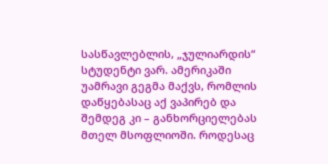სასწავლებლის, „ჯულიარდის“ სტუდენტი ვარ. ამერიკაში უამრავი გეგმა მაქვს, რომლის დაწყებასაც აქ ვაპირებ და შემდეგ კი – განხორციელებას მთელ მსოფლიოში. როდესაც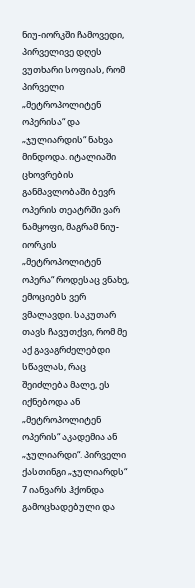ნიუ-იორკში ჩამოვედი, პირველივე დღეს ვუთხარი სოფიას, რომ პირველი „მეტროპოლიტენ ოპერისა“ და „ჯულიარდის“ ნახვა მინდოდა. იტალიაში ცხოვრების განმავლობაში ბევრ ოპერის თეატრში ვარ ნამყოფი, მაგრამ ნიუ-იორკის „მეტროპოლიტენ ოპერა“ როდესაც ვნახე, ემოციებს ვერ ვმალავდი. საკუთარ თავს ჩავუთქვი, რომ მე აქ გავაგრძელებდი სწავლას, რაც შეიძლება მალე, ეს იქნებოდა ან „მეტროპოლიტენ ოპერის“ აკადემია ან „ჯულიარდი“. პირველი ქასთინგი „ჯულიარდს“ 7 იანვარს ჰქონდა გამოცხადებული და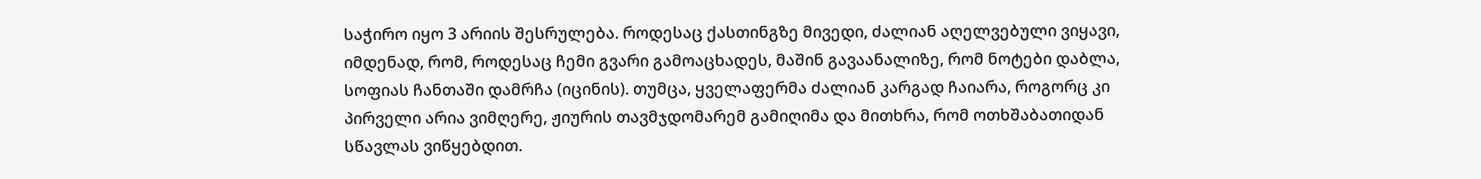საჭირო იყო 3 არიის შესრულება. როდესაც ქასთინგზე მივედი, ძალიან აღელვებული ვიყავი, იმდენად, რომ, როდესაც ჩემი გვარი გამოაცხადეს, მაშინ გავაანალიზე, რომ ნოტები დაბლა, სოფიას ჩანთაში დამრჩა (იცინის). თუმცა, ყველაფერმა ძალიან კარგად ჩაიარა, როგორც კი პირველი არია ვიმღერე, ჟიურის თავმჯდომარემ გამიღიმა და მითხრა, რომ ოთხშაბათიდან სწავლას ვიწყებდით.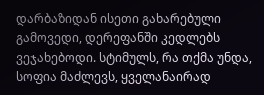დარბაზიდან ისეთი გახარებული გამოვედი, დერეფანში კედლებს ვეჯახებოდი. სტიმულს, რა თქმა უნდა, სოფია მაძლევს, ყველანაირად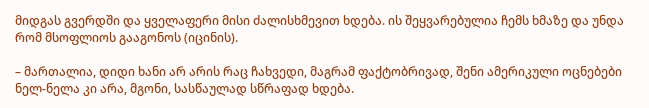მიდგას გვერდში და ყველაფერი მისი ძალისხმევით ხდება. ის შეყვარებულია ჩემს ხმაზე და უნდა რომ მსოფლიოს გააგონოს (იცინის).

– მართალია, დიდი ხანი არ არის რაც ჩახვედი, მაგრამ ფაქტობრივად, შენი ამერიკული ოცნებები ნელ-ნელა კი არა, მგონი, სასწაულად სწრაფად ხდება.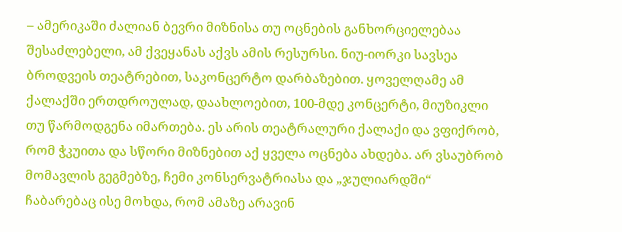– ამერიკაში ძალიან ბევრი მიზნისა თუ ოცნების განხორციელებაა შესაძლებელი, ამ ქვეყანას აქვს ამის რესურსი. ნიუ-იორკი სავსეა ბროდვეის თეატრებით, საკონცერტო დარბაზებით. ყოველღამე ამ ქალაქში ერთდროულად, დაახლოებით, 100-მდე კონცერტი, მიუზიკლი თუ წარმოდგენა იმართება. ეს არის თეატრალური ქალაქი და ვფიქრობ, რომ ჭკუითა და სწორი მიზნებით აქ ყველა ოცნება ახდება. არ ვსაუბრობ მომავლის გეგმებზე, ჩემი კონსერვატრიასა და „ჯულიარდში“ ჩაბარებაც ისე მოხდა, რომ ამაზე არავინ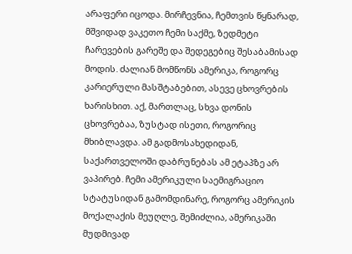არაფერი იცოდა. მირჩევნია, ჩემთვის წყნარად, მშვიდად ვაკეთო ჩემი საქმე, ზედმეტი ჩარევების გარეშე და შედეგებიც შესაბამისად მოდის. ძალიან მომწონს ამერიკა, როგორც კარიერული მასშტაბებით, ასევე ცხოვრების ხარისხით. აქ, მართლაც, სხვა დონის ცხოვრებაა, ზუსტად ისეთი, როგორიც მხიბლავდა. ამ გადმოსახედიდან, საქართველოში დაბრუნებას ამ ეტაპზე არ ვაპირებ. ჩემი ამერიკული საემიგრაციო სტატუსიდან გამომდინარე, როგორც ამერიკის მოქალაქის მეუღლე, შემიძლია, ამერიკაში მუდმივად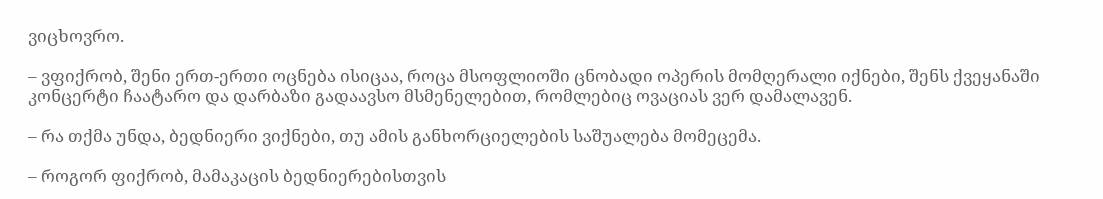ვიცხოვრო.

– ვფიქრობ, შენი ერთ-ერთი ოცნება ისიცაა, როცა მსოფლიოში ცნობადი ოპერის მომღერალი იქნები, შენს ქვეყანაში კონცერტი ჩაატარო და დარბაზი გადაავსო მსმენელებით, რომლებიც ოვაციას ვერ დამალავენ.

– რა თქმა უნდა, ბედნიერი ვიქნები, თუ ამის განხორციელების საშუალება მომეცემა.

– როგორ ფიქრობ, მამაკაცის ბედნიერებისთვის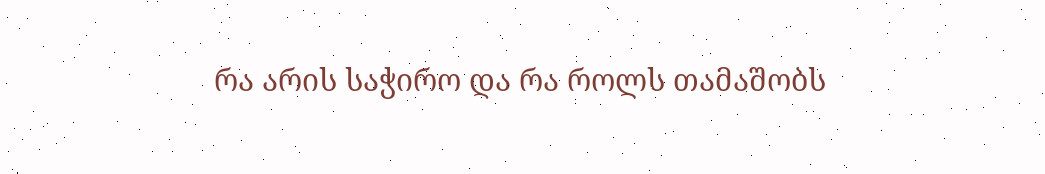რა არის საჭირო და რა როლს თამაშობს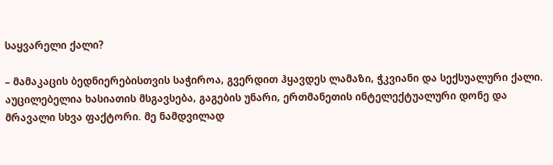საყვარელი ქალი?

– მამაკაცის ბედნიერებისთვის საჭიროა, გვერდით ჰყავდეს ლამაზი, ჭკვიანი და სექსუალური ქალი. აუცილებელია ხასიათის მსგავსება, გაგების უნარი, ერთმანეთის ინტელექტუალური დონე და მრავალი სხვა ფაქტორი. მე ნამდვილად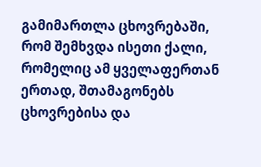გამიმართლა ცხოვრებაში, რომ შემხვდა ისეთი ქალი, რომელიც ამ ყველაფერთან ერთად, შთამაგონებს ცხოვრებისა და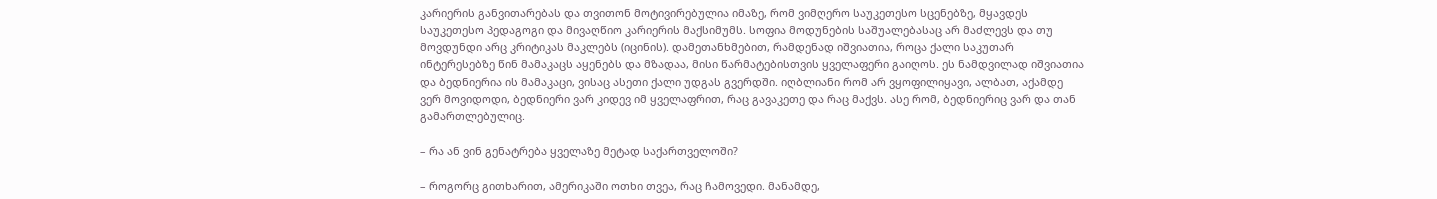კარიერის განვითარებას და თვითონ მოტივირებულია იმაზე, რომ ვიმღერო საუკეთესო სცენებზე, მყავდეს საუკეთესო პედაგოგი და მივაღწიო კარიერის მაქსიმუმს. სოფია მოდუნების საშუალებასაც არ მაძლევს და თუ მოვდუნდი არც კრიტიკას მაკლებს (იცინის). დამეთანხმებით, რამდენად იშვიათია, როცა ქალი საკუთარ ინტერესებზე წინ მამაკაცს აყენებს და მზადაა, მისი წარმატებისთვის ყველაფერი გაიღოს. ეს ნამდვილად იშვიათია და ბედნიერია ის მამაკაცი, ვისაც ასეთი ქალი უდგას გვერდში. იღბლიანი რომ არ ვყოფილიყავი, ალბათ, აქამდე ვერ მოვიდოდი, ბედნიერი ვარ კიდევ იმ ყველაფრით, რაც გავაკეთე და რაც მაქვს. ასე რომ, ბედნიერიც ვარ და თან გამართლებულიც.

– რა ან ვინ გენატრება ყველაზე მეტად საქართველოში?

– როგორც გითხარით, ამერიკაში ოთხი თვეა, რაც ჩამოვედი. მანამდე,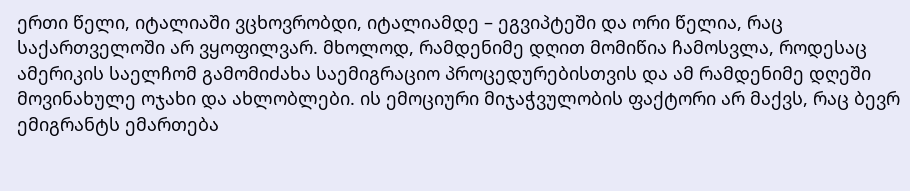ერთი წელი, იტალიაში ვცხოვრობდი, იტალიამდე – ეგვიპტეში და ორი წელია, რაც საქართველოში არ ვყოფილვარ. მხოლოდ, რამდენიმე დღით მომიწია ჩამოსვლა, როდესაც ამერიკის საელჩომ გამომიძახა საემიგრაციო პროცედურებისთვის და ამ რამდენიმე დღეში მოვინახულე ოჯახი და ახლობლები. ის ემოციური მიჯაჭვულობის ფაქტორი არ მაქვს, რაც ბევრ ემიგრანტს ემართება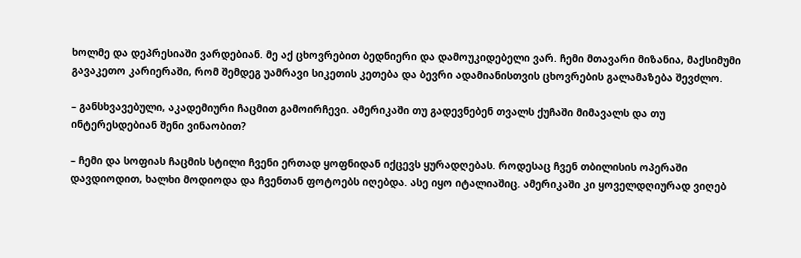ხოლმე და დეპრესიაში ვარდებიან. მე აქ ცხოვრებით ბედნიერი და დამოუკიდებელი ვარ. ჩემი მთავარი მიზანია, მაქსიმუმი გავაკეთო კარიერაში, რომ შემდეგ უამრავი სიკეთის კეთება და ბევრი ადამიანისთვის ცხოვრების გალამაზება შევძლო.

– განსხვავებული, აკადემიური ჩაცმით გამოირჩევი. ამერიკაში თუ გადევნებენ თვალს ქუჩაში მიმავალს და თუ ინტერესდებიან შენი ვინაობით?

– ჩემი და სოფიას ჩაცმის სტილი ჩვენი ერთად ყოფნიდან იქცევს ყურადღებას. როდესაც ჩვენ თბილისის ოპერაში დავდიოდით, ხალხი მოდიოდა და ჩვენთან ფოტოებს იღებდა. ასე იყო იტალიაშიც. ამერიკაში კი ყოველდღიურად ვიღებ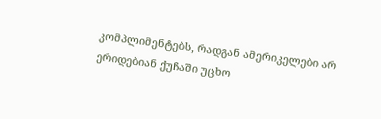კომპლიმენტებს, რადგან ამერიკელები არ ერიდებიან ქუჩაში უცხო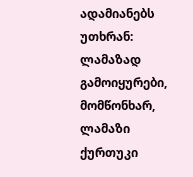ადამიანებს უთხრან: ლამაზად გამოიყურები, მომწონხარ, ლამაზი ქურთუკი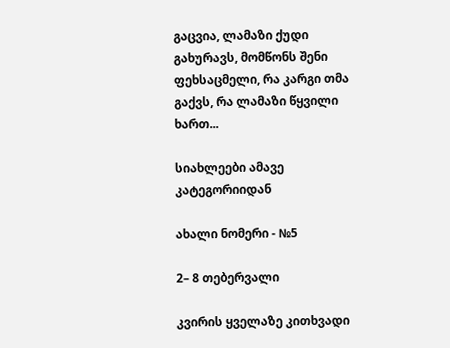გაცვია, ლამაზი ქუდი გახურავს, მომწონს შენი ფეხსაცმელი, რა კარგი თმა გაქვს, რა ლამაზი წყვილი ხართ...

სიახლეები ამავე კატეგორიიდან

ახალი ნომერი - №5

2– 8 თებერვალი

კვირის ყველაზე კითხვადი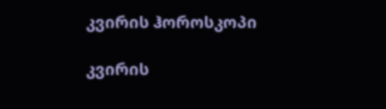კვირის ჰოროსკოპი

კვირის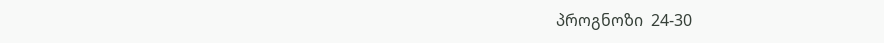პროგნოზი  24-30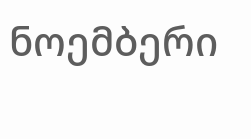ნოემბერი